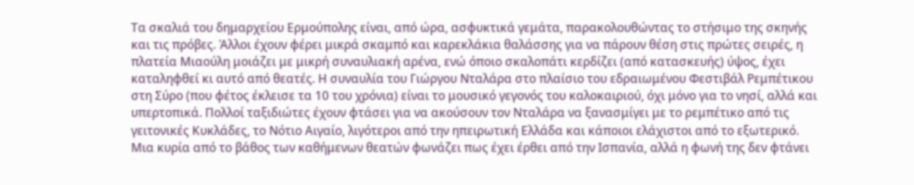Τα σκαλιά του δημαρχείου Ερμούπολης είναι, από ώρα, ασφυκτικά γεμάτα, παρακολουθώντας το στήσιμο της σκηνής και τις πρόβες. Άλλοι έχουν φέρει μικρά σκαμπό και καρεκλάκια θαλάσσης για να πάρουν θέση στις πρώτες σειρές, η πλατεία Μιαούλη μοιάζει με μικρή συναυλιακή αρένα, ενώ όποιο σκαλοπάτι κερδίζει (από κατασκευής) ύψος, έχει καταληφθεί κι αυτό από θεατές. Η συναυλία του Γιώργου Νταλάρα στο πλαίσιο του εδραιωμένου Φεστιβάλ Ρεμπέτικου στη Σύρο (που φέτος έκλεισε τα 10 του χρόνια) είναι το μουσικό γεγονός του καλοκαιριού, όχι μόνο για το νησί, αλλά και υπερτοπικά. Πολλοί ταξιδιώτες έχουν φτάσει για να ακούσουν τον Νταλάρα να ξανασμίγει με το ρεμπέτικο από τις γειτονικές Κυκλάδες, το Νότιο Αιγαίο, λιγότεροι από την ηπειρωτική Ελλάδα και κάποιοι ελάχιστοι από το εξωτερικό. Μια κυρία από το βάθος των καθήμενων θεατών φωνάζει πως έχει έρθει από την Ισπανία, αλλά η φωνή της δεν φτάνει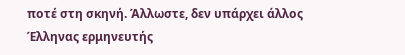ποτέ στη σκηνή. Άλλωστε, δεν υπάρχει άλλος Έλληνας ερμηνευτής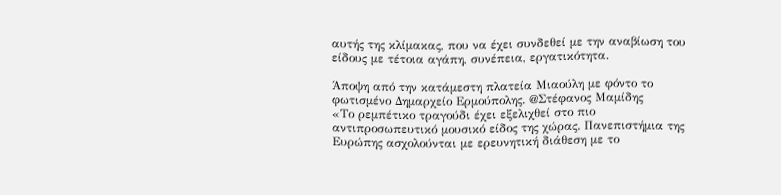αυτής της κλίμακας, που να έχει συνδεθεί με την αναβίωση του είδους με τέτοια αγάπη, συνέπεια, εργατικότητα.

Άποψη από την κατάμεστη πλατεία Μιαούλη με φόντο το φωτισμένο Δημαρχείο Ερμούπολης. @Στέφανος Μαμίδης
«Το ρεμπέτικο τραγούδι έχει εξελιχθεί στο πιο αντιπροσωπευτικό μουσικό είδος της χώρας. Πανεπιστήμια της Ευρώπης ασχολούνται με ερευνητική διάθεση με το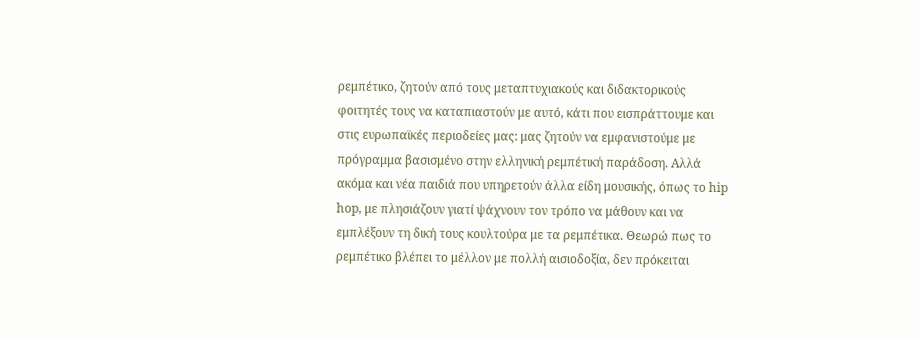ρεμπέτικο, ζητούν από τους μεταπτυχιακούς και διδακτορικούς φοιτητές τους να καταπιαστούν με αυτό, κάτι που εισπράττουμε και στις ευρωπαϊκές περιοδείες μας: μας ζητούν να εμφανιστούμε με πρόγραμμα βασισμένο στην ελληνική ρεμπέτική παράδοση. Αλλά ακόμα και νέα παιδιά που υπηρετούν άλλα είδη μουσικής, όπως το hip hop, με πλησιάζουν γιατί ψάχνουν τον τρόπο να μάθουν και να εμπλέξουν τη δική τους κουλτούρα με τα ρεμπέτικα. Θεωρώ πως το ρεμπέτικο βλέπει το μέλλον με πολλή αισιοδοξία, δεν πρόκειται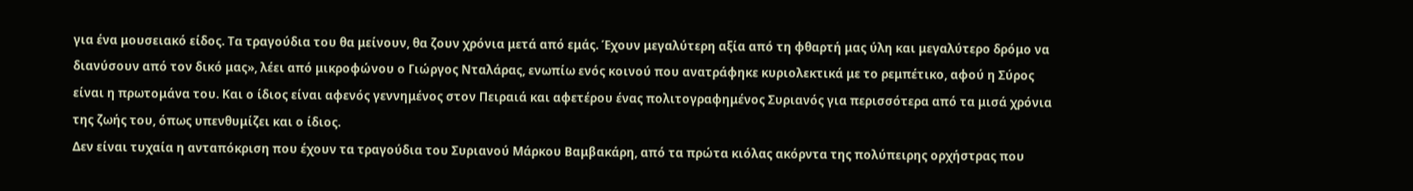για ένα μουσειακό είδος. Τα τραγούδια του θα μείνουν, θα ζουν χρόνια μετά από εμάς. Έχουν μεγαλύτερη αξία από τη φθαρτή μας ύλη και μεγαλύτερο δρόμο να διανύσουν από τον δικό μας», λέει από μικροφώνου ο Γιώργος Νταλάρας, ενωπίω ενός κοινού που ανατράφηκε κυριολεκτικά με το ρεμπέτικο, αφού η Σύρος είναι η πρωτομάνα του. Και ο ίδιος είναι αφενός γεννημένος στον Πειραιά και αφετέρου ένας πολιτογραφημένος Συριανός για περισσότερα από τα μισά χρόνια της ζωής του, όπως υπενθυμίζει και ο ίδιος.
Δεν είναι τυχαία η ανταπόκριση που έχουν τα τραγούδια του Συριανού Μάρκου Βαμβακάρη, από τα πρώτα κιόλας ακόρντα της πολύπειρης ορχήστρας που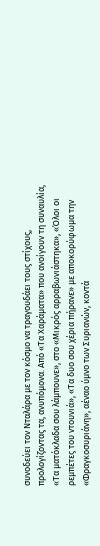συνοδεύει τον Νταλάρα με τον κόσμο να τραγουδάει τους στίχους, προλογίζοντας τα, ανυπόμονα. Από «Τα Χαράματα» που ανοίγουν τη συναυλία, «Τα ματόκλαδα σου λάμπουνε», στο «Μικρός αρραβωνιάστηκα», «Όλοι οι ρεμπέτες του ντουνιά», «Τα δυο σου χέρια πήρανε» με αποκορύφωμα την «Φραγκοσυριάνη», αέναο ύμνο των Συριανών, κοντά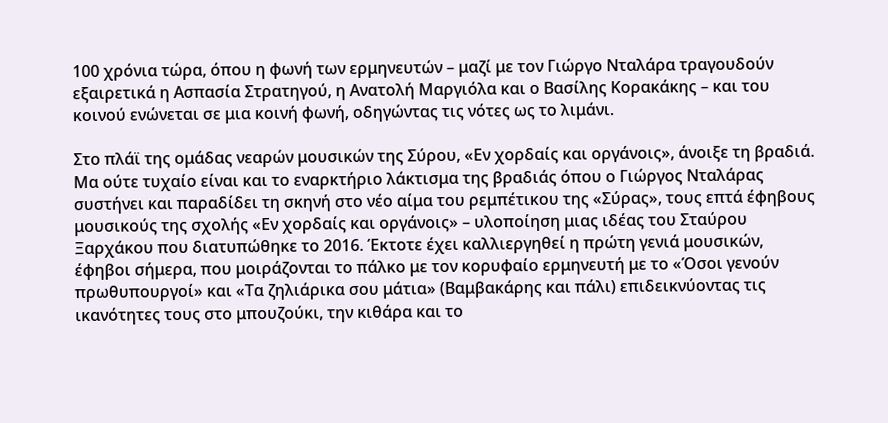100 χρόνια τώρα, όπου η φωνή των ερμηνευτών – μαζί με τον Γιώργο Νταλάρα τραγουδούν εξαιρετικά η Ασπασία Στρατηγού, η Ανατολή Μαργιόλα και ο Βασίλης Κορακάκης – και του κοινού ενώνεται σε μια κοινή φωνή, οδηγώντας τις νότες ως το λιμάνι.

Στο πλάϊ της ομάδας νεαρών μουσικών της Σύρου, «Εν χορδαίς και οργάνοις», άνοιξε τη βραδιά.
Μα ούτε τυχαίο είναι και το εναρκτήριο λάκτισμα της βραδιάς όπου ο Γιώργος Νταλάρας συστήνει και παραδίδει τη σκηνή στο νέο αίμα του ρεμπέτικου της «Σύρας», τους επτά έφηβους μουσικούς της σχολής «Εν χορδαίς και οργάνοις» – υλοποίηση μιας ιδέας του Σταύρου Ξαρχάκου που διατυπώθηκε το 2016. Έκτοτε έχει καλλιεργηθεί η πρώτη γενιά μουσικών, έφηβοι σήμερα, που μοιράζονται το πάλκο με τον κορυφαίο ερμηνευτή με το «Όσοι γενούν πρωθυπουργοί» και «Τα ζηλιάρικα σου μάτια» (Βαμβακάρης και πάλι) επιδεικνύοντας τις ικανότητες τους στο μπουζούκι, την κιθάρα και το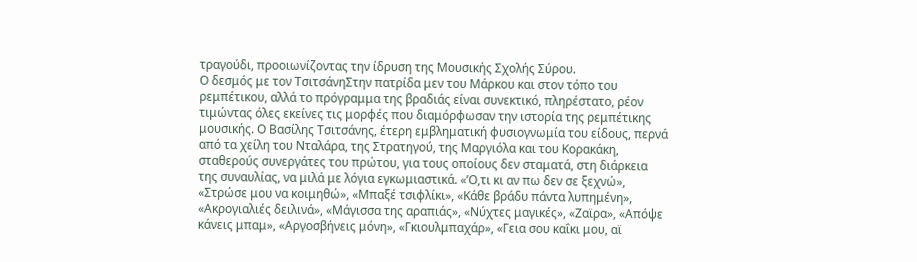τραγούδι, προοιωνίζοντας την ίδρυση της Μουσικής Σχολής Σύρου.
Ο δεσμός με τον ΤσιτσάνηΣτην πατρίδα μεν του Μάρκου και στον τόπο του ρεμπέτικου, αλλά το πρόγραμμα της βραδιάς είναι συνεκτικό, πληρέστατο, ρέον τιμώντας όλες εκείνες τις μορφές που διαμόρφωσαν την ιστορία της ρεμπέτικης μουσικής. Ο Βασίλης Τσιτσάνης, έτερη εμβληματική φυσιογνωμία του είδους, περνά από τα χείλη του Νταλάρα, της Στρατηγού, της Μαργιόλα και του Κορακάκη, σταθερούς συνεργάτες του πρώτου, για τους οποίους δεν σταματά, στη διάρκεια της συναυλίας, να μιλά με λόγια εγκωμιαστικά. «’Ο,τι κι αν πω δεν σε ξεχνώ», «Στρώσε μου να κοιμηθώ», «Μπαξέ τσιφλίκι», «Κάθε βράδυ πάντα λυπημένη», «Ακρογιαλιές δειλινά», «Μάγισσα της αραπιάς», «Νύχτες μαγικές», «Ζαϊρα», «Απόψε κάνεις μπαμ», «Αργοσβήνεις μόνη», «Γκιουλμπαχάρ», «Γεια σου καΐκι μου, αϊ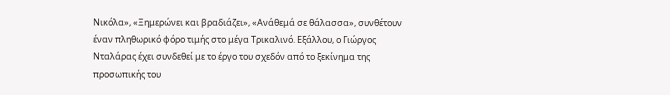Νικόλα», «Ξημερώνει και βραδιάζει», «Ανάθεμά σε θάλασσα», συνθέτουν έναν πληθωρικό φόρο τιμής στο μέγα Τρικαλινό. Εξάλλου, ο Γιώργος Νταλάρας έχει συνδεθεί με το έργο του σχεδόν από το ξεκίνημα της προσωπικής του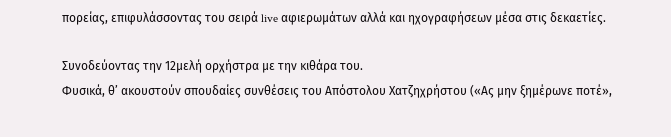πορείας, επιφυλάσσοντας του σειρά live αφιερωμάτων αλλά και ηχογραφήσεων μέσα στις δεκαετίες.

Συνοδεύοντας την 12μελή ορχήστρα με την κιθάρα του.
Φυσικά, θ’ ακουστούν σπουδαίες συνθέσεις του Απόστολου Χατζηχρήστου («Ας μην ξημέρωνε ποτέ»,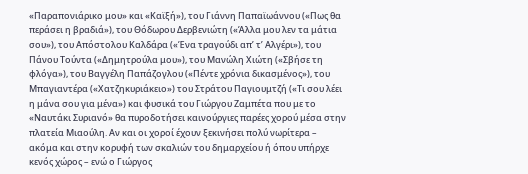«Παραπονιάρικο μου» και «Καϊξή»), του Γιάννη Παπαϊωάννου («Πως θα περάσει η βραδιά»), του Θόδωρου Δερβενιώτη («Άλλα μου λεν τα μάτια σου»), του Απόστολου Καλδάρα («Ένα τραγούδι απ’ τ’ Αλγέρι»), του Πάνου Τούντα («Δημητρούλα μου»), του Μανώλη Χιώτη («Σβήσε τη φλόγα»), του Βαγγέλη Παπάζογλου («Πέντε χρόνια δικασμένος»), του Μπαγιαντέρα («Χατζηκυριάκειο») του Στράτου Παγιουμτζή («Τι σου λέει η μάνα σου για μένα») και φυσικά του Γιώργου Ζαμπέτα που με το «Ναυτάκι Συριανό» θα πυροδοτήσει καινούργιες παρέες χορού μέσα στην πλατεία Μιαούλη. Αν και οι χοροί έχουν ξεκινήσει πολύ νωρίτερα – ακόμα και στην κορυφή των σκαλιών του δημαρχείου ή όπου υπήρχε κενός χώρος – ενώ ο Γιώργος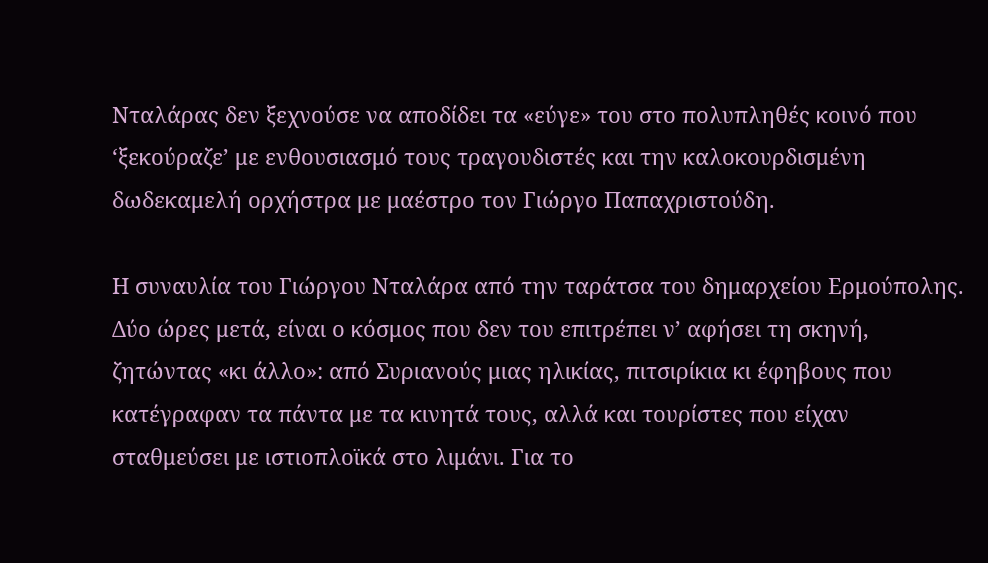Νταλάρας δεν ξεχνούσε να αποδίδει τα «εύγε» του στο πολυπληθές κοινό που ‘ξεκούραζε’ με ενθουσιασμό τους τραγουδιστές και την καλοκουρδισμένη δωδεκαμελή ορχήστρα με μαέστρο τον Γιώργο Παπαχριστούδη.

Η συναυλία του Γιώργου Νταλάρα από την ταράτσα του δημαρχείου Ερμούπολης.
Δύο ώρες μετά, είναι ο κόσμος που δεν του επιτρέπει ν’ αφήσει τη σκηνή, ζητώντας «κι άλλο»: από Συριανούς μιας ηλικίας, πιτσιρίκια κι έφηβους που κατέγραφαν τα πάντα με τα κινητά τους, αλλά και τουρίστες που είχαν σταθμεύσει με ιστιοπλοϊκά στο λιμάνι. Για το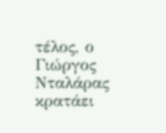τέλος, ο Γιώργος Νταλάρας κρατάει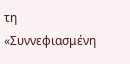τη «Συννεφιασμένη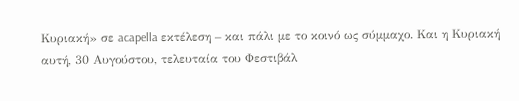Κυριακή» σε acapella εκτέλεση – και πάλι με το κοινό ως σύμμαχο. Και η Κυριακή αυτή, 30 Αυγούστου, τελευταία του Φεστιβάλ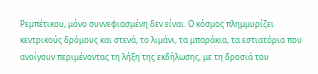Ρεμπέτικου, μόνο συννεφιασμένη δεν είναι. Ο κόσμος πλημμυρίζει κεντρικούς δρόμους και στενά, το λιμάνι, τα μπαράκια, τα εστιατόρια που ανοίγουν περιμένοντας τη λήξη της εκδήλωσης, με τη δροσιά του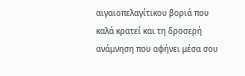αιγαιοπελαγίτικου βοριά που καλά κρατεί και τη δροσερή ανάμνηση που αφήνει μέσα σου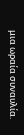μια ωραία συναυλία.